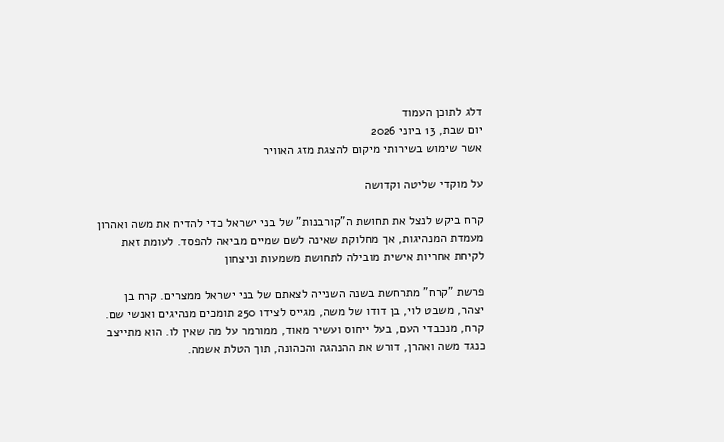דלג לתוכן העמוד
יום שבת, 13 ביוני 2026
אשר שימוש בשירותי מיקום להצגת מזג האוויר

על מוקדי שליטה וקדושה

קרח ביקש לנצל את תחושת ה"קורבנות" של בני ישראל כדי להדיח את משה ואהרון מעמדת המנהיגות, אך מחלוקת שאינה לשם שמיים מביאה להפסד. לעומת זאת לקיחת אחריות אישית מובילה לתחושת משמעות וניצחון

פרשת "קרח" מתרחשת בשנה השנייה לצאתם של בני ישראל ממצרים. קרח בן יצהר, משבט לוי, בן דודו של משה, מגייס לצידו 250 תומכים מנהיגים ואנשי שם. קרח, מנכבדי העם, בעל ייחוס ועשיר מאוד, ממורמר על מה שאין לו. הוא מתייצב כנגד משה ואהרן, דורש את ההנהגה והכהונה, תוך הטלת אשמה.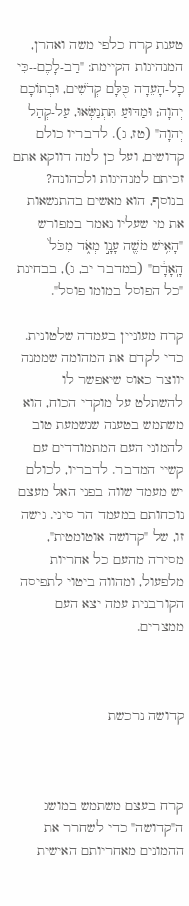טענת קרח כלפי משה ואהרן, המנהיגות הקיימת: "רַב-לָכֶם--כִּי כָל-הָעֵדָה כֻּלָּם קְדֹשִׁים, וּבְתוֹכָם יְהוָה; וּמַדּוּעַ תִּתְנַשְּׂאוּ, עַל-קְהַל יְהוָה" (טז, ג). לדבריו כולם קדושים, ועל כן למה דווקא אתם זכיתם למנהיגות ולכהונה? בנוסף, הוא מאשים בהתנשאות את מי שעליו נאמר במפורש "הָאִ֥ישׁ מֹשֶׁ֖ה עָנָ֣ו מְאֹ֑ד מִכֹּל֙ הָֽאָדָ֔ם" (במדבר יב, ג), בבחינת "כל הפוסל במומו פוסל".

קרח מעוניין בעמדה שלטונית. כדי לקדם את המהומה שממנה יווצר כאוס שיאפשר לו להשתלט על מוקדי הכוח, הוא משתמש בטענה שנשמעת טוב להמוני העם המתמודדים עם קשיי המדבר. לדבריו, לכולם יש מעמד שווה בפני האל מעצם נוכחותם במעמד הר סיני. גישה זו, של "קדושה אוטומטית", מסירה מהעם כל אחריות מלפעול, ומהווה ביטוי לתפיסה הקורבנית עמה יצא העם ממצרים.



קדושה נרכשת



קרח בעצם משתמש במושג ה"קדושה" כדי לשחרר את ההמונים מאחריותם האישית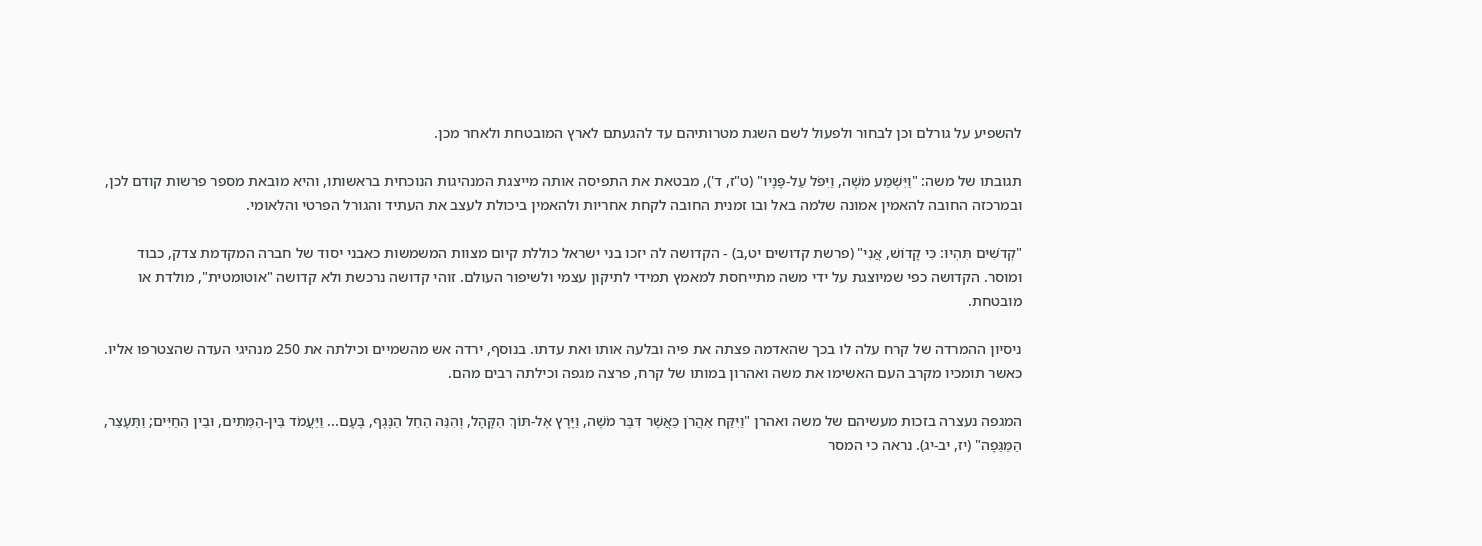להשפיע על גורלם וכן לבחור ולפעול לשם השגת מטרותיהם עד להגעתם לארץ המובטחת ולאחר מכן.

תגובתו של משה: "וַיִּשְׁמַע מֹשֶׁה, וַיִּפֹּל עַל-פָּנָיו" (ט"ז, ד'), מבטאת את התפיסה אותה מייצגת המנהיגות הנוכחית בראשותו, והיא מובאת מספר פרשות קודם לכן, ובמרכזה החובה להאמין אמונה שלמה באל ובו זמנית החובה לקחת אחריות ולהאמין ביכולת לעצב את העתיד והגורל הפרטי והלאומי.

"קְדֹשִׁים תִּהְיוּ: כִּי קָדוֹשׁ, אֲנִי" (פרשת קדושים יט,ב) - הקדושה לה יזכו בני ישראל כוללת קיום מצוות המשמשות כאבני יסוד של חברה המקדמת צדק, כבוד ומוסר. הקדושה כפי שמיוצגת על ידי משה מתייחסת למאמץ תמידי לתיקון עצמי ולשיפור העולם. זוהי קדושה נרכשת ולא קדושה "אוטומטית", מולדת או מובטחת.

ניסיון ההמרדה של קרח עלה לו בכך שהאדמה פצתה את פיה ובלעה אותו ואת עדתו. בנוסף, ירדה אש מהשמיים וכילתה את 250 מנהיגי העדה שהצטרפו אליו. כאשר תומכיו מקרב העם האשימו את משה ואהרון במותו של קרח, פרצה מגפה וכילתה רבים מהם.

המגפה נעצרה בזכות מעשיהם של משה ואהרן "וַיִּקַּח אַהֲרֹן כַּאֲשֶׁר דִּבֶּר מֹשֶׁה, וַיָּרָץ אֶל-תּוֹךְ הַקָּהָל, וְהִנֵּה הֵחֵל הַנֶּגֶף, בָּעָם... וַיַּעֲמֹד בֵּין-הַמֵּתִים, וּבֵין הַחַיִּים; וַתֵּעָצַר, הַמַּגֵּפָה" (יז, יב-יג). נראה כי המסר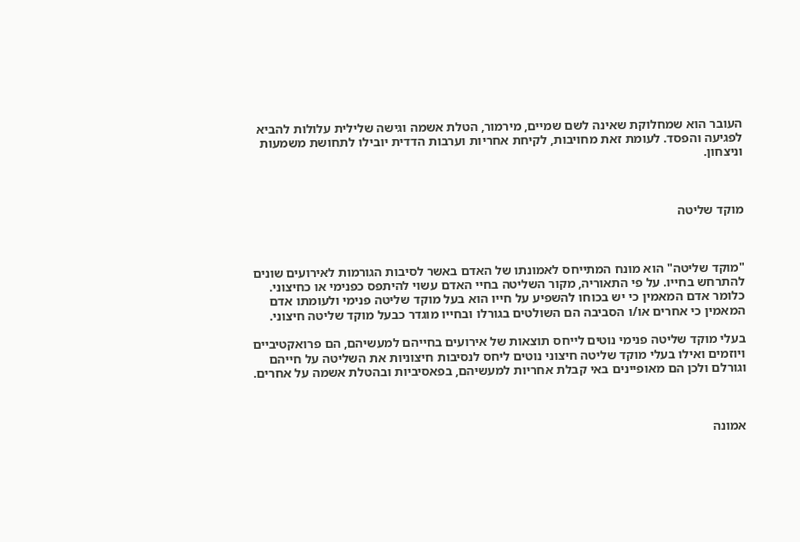העובר הוא שמחלוקת שאינה לשם שמיים, מירמור, הטלת אשמה וגישה שלילית עלולות להביא לפגיעה והפסד. לעומת זאת מחויבות, לקיחת אחריות וערבות הדדית יובילו לתחושת משמעות וניצחון.



מוקד שליטה



"מוקד שליטה" הוא מונח המתייחס לאמונתו של האדם באשר לסיבות הגורמות לאירועים שונים להתרחש בחייו. על פי התאוריה, מקור השליטה בחיי האדם עשוי להיתפס כפנימי או כחיצוני. כלומר אדם המאמין כי יש בכוחו להשפיע על חייו הוא בעל מוקד שליטה פנימי ולעומתו אדם המאמין כי אחרים או/ו הסביבה הם השולטים בגורלו ובחייו מוגדר כבעל מוקד שליטה חיצוני.

בעלי מוקד שליטה פנימי נוטים לייחס תוצאות של אירועים בחייהם למעשיהם, הם פרואקטיביים ויוזמים ואילו בעלי מוקד שליטה חיצוני נוטים ליחס לנסיבות חיצוניות את השליטה על חייהם וגורלם ולכן הם מאופיינים באי קבלת אחריות למעשיהם, בפאסיביות ובהטלת אשמה על אחרים.



אמונה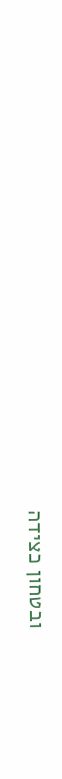ובטחון כצידה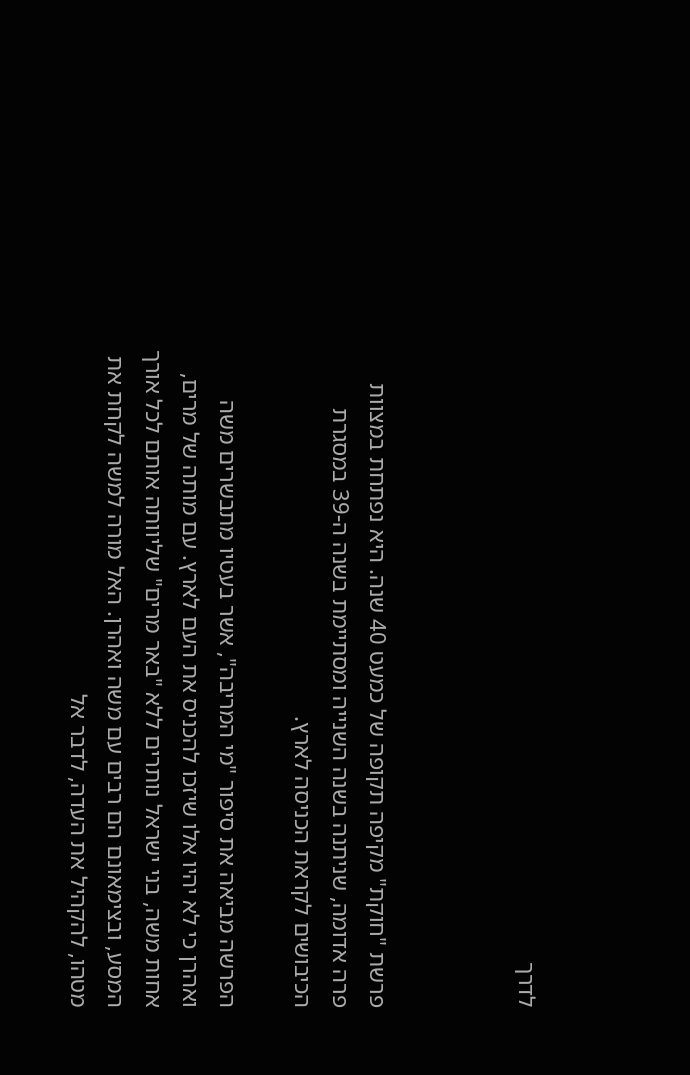לדרך



פרשת "חוקת" מקיפה תקופה של כמעט 40 שנה. היא נפתחת במצוות פרה אדומה, שניתנה בשנה השנייה ומסתיימת בשנה ה-39 במסגרת הכיבושים לקראת הכניסה לארץ.

הפרשה מביאה את סיפור "מי המריבה", אשר בעטיו מתבשרים משה ואהרן כי לא יהיו אלו שיזכו להכניס את העם לארץ. עם מותה של מרים, אחות משה, בני ישראל נותרים ללא "באר מרים" שליוותה אותם לכל אורך המסע, ובצימאונם הם רבים עם משה ואהרן. האל מורה למשה לקחת את מטהו, להקהיל את העדה, לדבר אל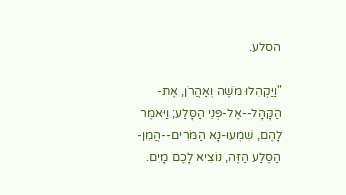הסלע.

"וַיַּקְהִלוּ מֹשֶׁה וְאַהֲרֹן, אֶת-הַקָּהָל--אֶל-פְּנֵי הַסָּלַע; וַיֹּאמֶר לָהֶם, שִׁמְעוּ-נָא הַמֹּרִים--הֲמִן-הַסֶּלַע הַזֶּה, נוֹצִיא לָכֶם מָיִם.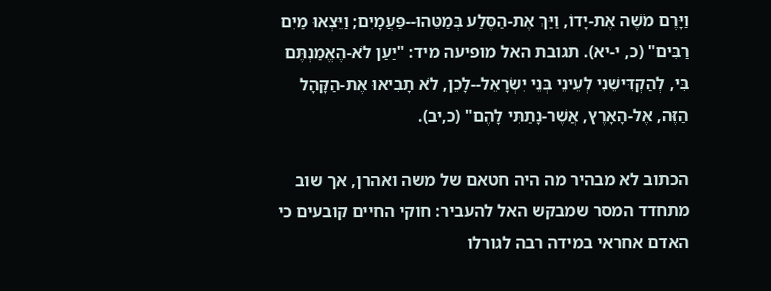וַיָּרֶם מֹשֶׁה אֶת-יָדוֹ, וַיַּךְ אֶת-הַסֶּלַע בְּמַטֵּהוּ--פַּעֲמָיִם; וַיֵּצְאוּ מַיִם רַבִּים" (כ, י-יא). תגובת האל מופיעה מיד: "יַעַן לֹא-הֶאֱמַנְתֶּם בִּי, לְהַקְדִּישֵׁנִי לְעֵינֵי בְּנֵי יִשְׂרָאֵל--לָכֵן, לֹא תָבִיאוּ אֶת-הַקָּהָל הַזֶּה, אֶל-הָאָרֶץ, אֲשֶׁר-נָתַתִּי לָהֶם" (כ,יב).

הכתוב לא מבהיר מה היה חטאם של משה ואהרן, אך שוב מתחדד המסר שמבקש האל להעביר: חוקי החיים קובעים כי האדם אחראי במידה רבה לגורלו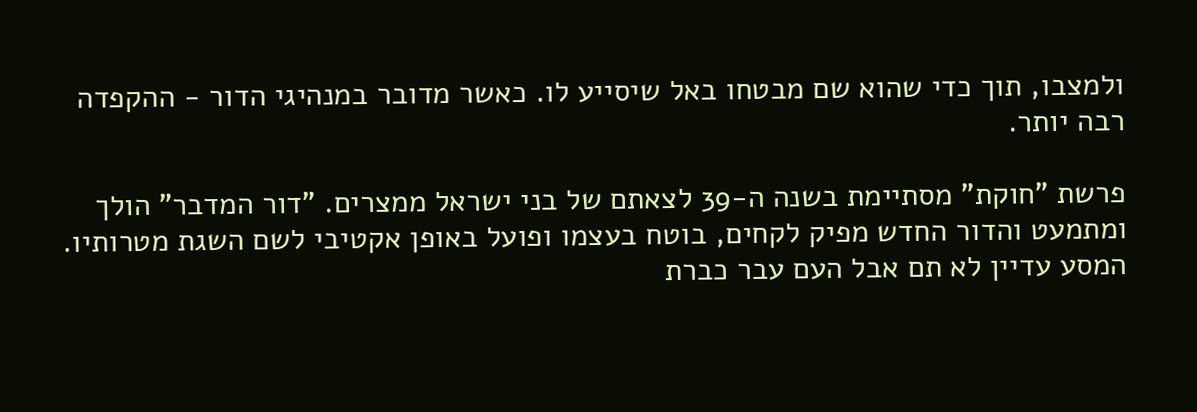ולמצבו, תוך כדי שהוא שם מבטחו באל שיסייע לו. כאשר מדובר במנהיגי הדור - ההקפדה רבה יותר.

פרשת "חוקת" מסתיימת בשנה ה-39 לצאתם של בני ישראל ממצרים. "דור המדבר" הולך ומתמעט והדור החדש מפיק לקחים, בוטח בעצמו ופועל באופן אקטיבי לשם השגת מטרותיו. המסע עדיין לא תם אבל העם עבר כברת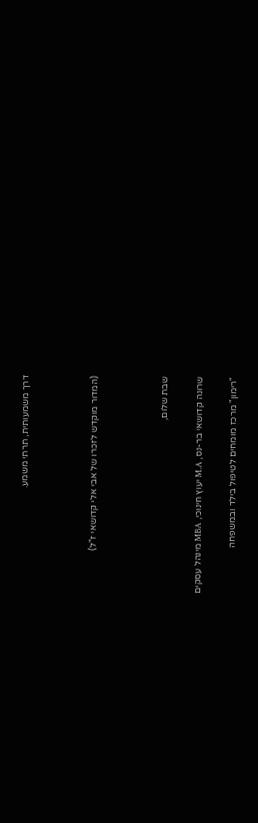דרך משמעותית, תרתי משמע.



(המדור מוקדש לזכרו של אבי אלי קדושאי ז"ל)



שבת שלום,

שרונה קדושאי בר-נס, M.A יעוץ חינוכי, MBA מינהל עסקים

"רימון" מרכז מומחים לטיפול בילד ובמשפחה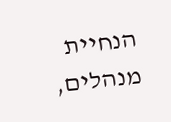הנחיית מנהלים,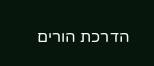הדרכת הורים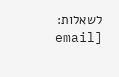לשאלות: [email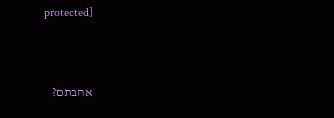protected]



אהבתם?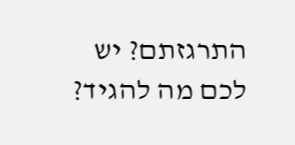התרגזתם? יש לכם מה להגיד?